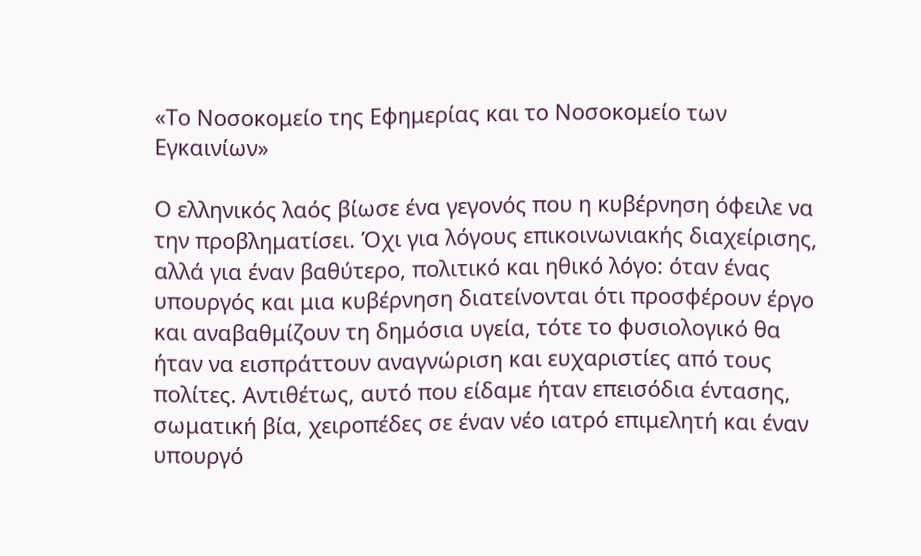«Το Νοσοκομείο της Εφημερίας και το Νοσοκομείο των Εγκαινίων»

Ο ελληνικός λαός βίωσε ένα γεγονός που η κυβέρνηση όφειλε να την προβληματίσει. Όχι για λόγους επικοινωνιακής διαχείρισης, αλλά για έναν βαθύτερο, πολιτικό και ηθικό λόγο: όταν ένας υπουργός και μια κυβέρνηση διατείνονται ότι προσφέρουν έργο και αναβαθμίζουν τη δημόσια υγεία, τότε το φυσιολογικό θα ήταν να εισπράττουν αναγνώριση και ευχαριστίες από τους πολίτες. Αντιθέτως, αυτό που είδαμε ήταν επεισόδια έντασης, σωματική βία, χειροπέδες σε έναν νέο ιατρό επιμελητή και έναν υπουργό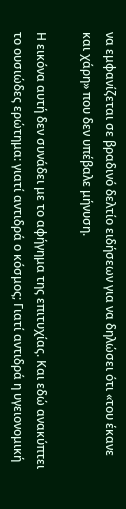να εμφανίζεται σε βραδινό δελτίο ειδήσεων για να δηλώσει ότι «του έκανε και χάρη» που δεν υπέβαλε μήνυση.

Η εικόνα αυτή δεν συνάδει με το αφήγημα της επιτυχίας. Και εδώ ανακύπτει το ουσιώδες ερώτημα: γιατί αντιδρά ο κόσμος; Γιατί αντιδρά η υγειονομική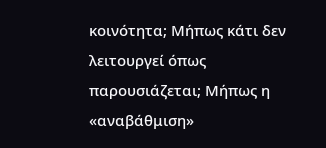κοινότητα; Μήπως κάτι δεν λειτουργεί όπως παρουσιάζεται; Μήπως η «αναβάθμιση»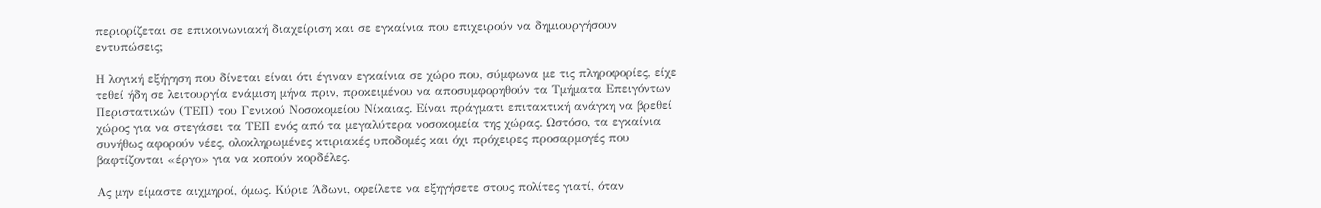περιορίζεται σε επικοινωνιακή διαχείριση και σε εγκαίνια που επιχειρούν να δημιουργήσουν εντυπώσεις;

Η λογική εξήγηση που δίνεται είναι ότι έγιναν εγκαίνια σε χώρο που, σύμφωνα με τις πληροφορίες, είχε τεθεί ήδη σε λειτουργία ενάμιση μήνα πριν, προκειμένου να αποσυμφορηθούν τα Τμήματα Επειγόντων Περιστατικών (ΤΕΠ) του Γενικού Νοσοκομείου Νίκαιας. Είναι πράγματι επιτακτική ανάγκη να βρεθεί χώρος για να στεγάσει τα ΤΕΠ ενός από τα μεγαλύτερα νοσοκομεία της χώρας. Ωστόσο, τα εγκαίνια συνήθως αφορούν νέες, ολοκληρωμένες κτιριακές υποδομές και όχι πρόχειρες προσαρμογές που βαφτίζονται «έργο» για να κοπούν κορδέλες.

Ας μην είμαστε αιχμηροί, όμως. Κύριε Άδωνι, οφείλετε να εξηγήσετε στους πολίτες γιατί, όταν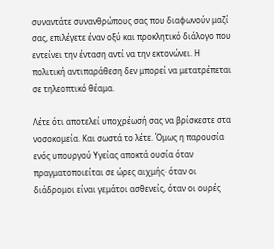συναντάτε συνανθρώπους σας που διαφωνούν μαζί σας, επιλέγετε έναν οξύ και προκλητικό διάλογο που εντείνει την ένταση αντί να την εκτονώνει. Η πολιτική αντιπαράθεση δεν μπορεί να μετατρέπεται σε τηλεοπτικό θέαμα.

Λέτε ότι αποτελεί υποχρέωσή σας να βρίσκεστε στα νοσοκομεία. Και σωστά το λέτε. Όμως η παρουσία ενός υπουργού Υγείας αποκτά ουσία όταν πραγματοποιείται σε ώρες αιχμής· όταν οι διάδρομοι είναι γεμάτοι ασθενείς, όταν οι ουρές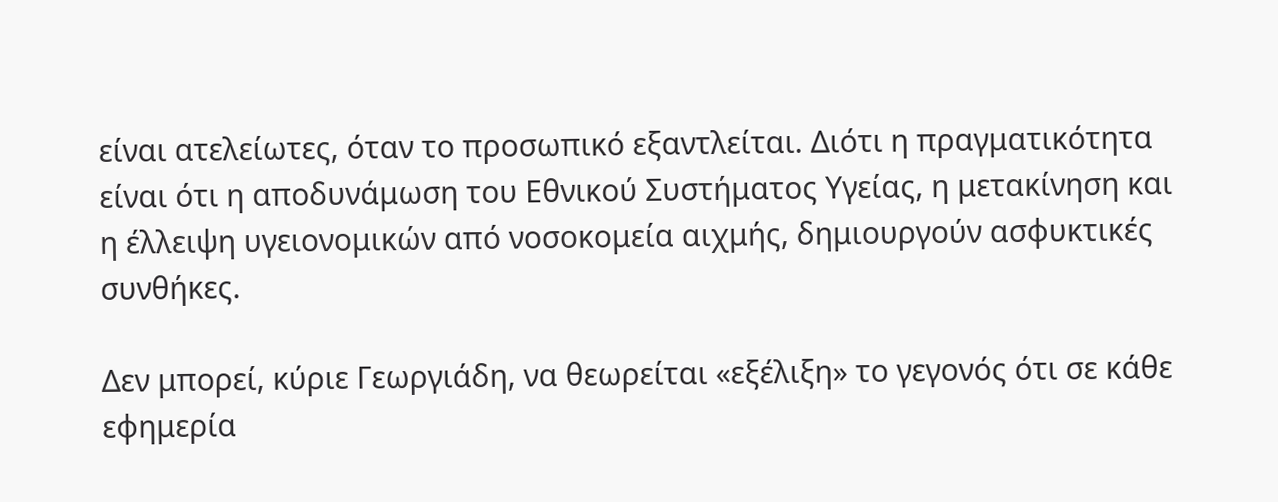είναι ατελείωτες, όταν το προσωπικό εξαντλείται. Διότι η πραγματικότητα είναι ότι η αποδυνάμωση του Εθνικού Συστήματος Υγείας, η μετακίνηση και η έλλειψη υγειονομικών από νοσοκομεία αιχμής, δημιουργούν ασφυκτικές συνθήκες.

Δεν μπορεί, κύριε Γεωργιάδη, να θεωρείται «εξέλιξη» το γεγονός ότι σε κάθε εφημερία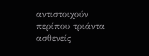αντιστοιχούν περίπου τριάντα ασθενείς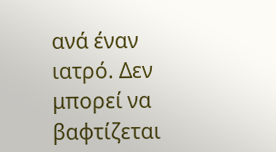ανά έναν ιατρό. Δεν μπορεί να βαφτίζεται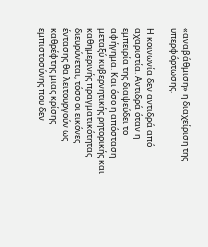«αναβάθμιση» η διαχείριση της υπερφόρτωσης.

Η κοινωνία δεν αντιδρά από αχαριστία. Αντιδρά όταν η εμπειρία της διαψεύδει το αφήγημα. Και όσο η απόσταση μεταξύ κυβερνητικής ρητορικής και καθημερινής πραγματικότητας διευρύνεται, τόσο οι εικόνες έντασης θα λειτουργούν ως καθρέφτης μιας κρίσης εμπιστοσύνης που δεν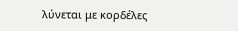λύνεται με κορδέλες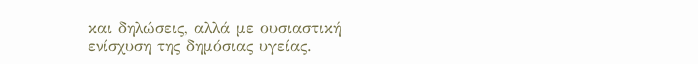και δηλώσεις, αλλά με ουσιαστική ενίσχυση της δημόσιας υγείας.